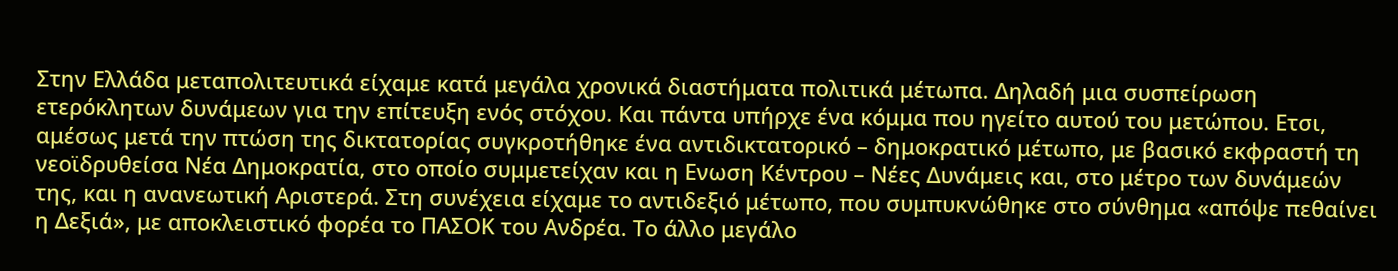Στην Ελλάδα μεταπολιτευτικά είχαμε κατά μεγάλα χρονικά διαστήματα πολιτικά μέτωπα. Δηλαδή μια συσπείρωση ετερόκλητων δυνάμεων για την επίτευξη ενός στόχου. Και πάντα υπήρχε ένα κόμμα που ηγείτο αυτού του μετώπου. Ετσι, αμέσως μετά την πτώση της δικτατορίας συγκροτήθηκε ένα αντιδικτατορικό – δημοκρατικό μέτωπο, με βασικό εκφραστή τη νεοϊδρυθείσα Νέα Δημοκρατία, στο οποίο συμμετείχαν και η Ενωση Κέντρου – Νέες Δυνάμεις και, στο μέτρο των δυνάμεών της, και η ανανεωτική Αριστερά. Στη συνέχεια είχαμε το αντιδεξιό μέτωπο, που συμπυκνώθηκε στο σύνθημα «απόψε πεθαίνει η Δεξιά», με αποκλειστικό φορέα το ΠΑΣΟΚ του Ανδρέα. Το άλλο μεγάλο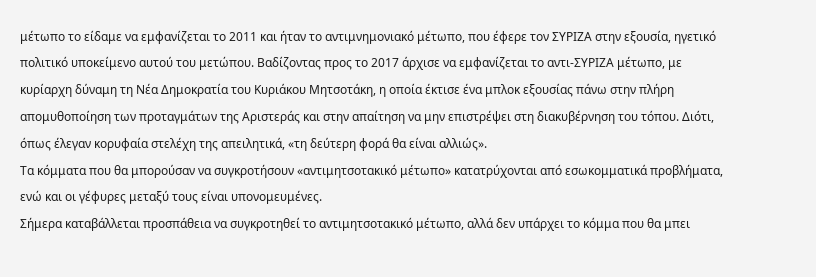μέτωπο το είδαμε να εμφανίζεται το 2011 και ήταν το αντιμνημονιακό μέτωπο, που έφερε τον ΣΥΡΙΖΑ στην εξουσία, ηγετικό πολιτικό υποκείμενο αυτού του μετώπου. Βαδίζοντας προς το 2017 άρχισε να εμφανίζεται το αντι-ΣΥΡΙΖΑ μέτωπο, με κυρίαρχη δύναμη τη Νέα Δημοκρατία του Κυριάκου Μητσοτάκη, η οποία έκτισε ένα μπλοκ εξουσίας πάνω στην πλήρη απομυθοποίηση των προταγμάτων της Αριστεράς και στην απαίτηση να μην επιστρέψει στη διακυβέρνηση του τόπου. Διότι, όπως έλεγαν κορυφαία στελέχη της απειλητικά, «τη δεύτερη φορά θα είναι αλλιώς».
Τα κόμματα που θα μπορούσαν να συγκροτήσουν «αντιμητσοτακικό μέτωπο» κατατρύχονται από εσωκομματικά προβλήματα, ενώ και οι γέφυρες μεταξύ τους είναι υπονομευμένες.
Σήμερα καταβάλλεται προσπάθεια να συγκροτηθεί το αντιμητσοτακικό μέτωπο, αλλά δεν υπάρχει το κόμμα που θα μπει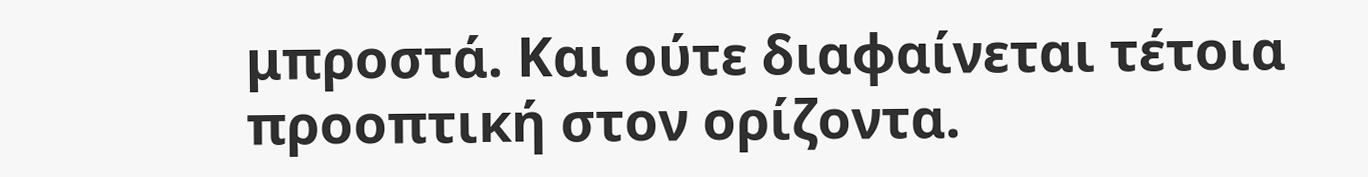μπροστά. Και ούτε διαφαίνεται τέτοια προοπτική στον ορίζοντα.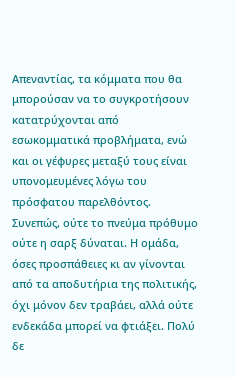Απεναντίας, τα κόμματα που θα μπορούσαν να το συγκροτήσουν κατατρύχονται από εσωκομματικά προβλήματα, ενώ και οι γέφυρες μεταξύ τους είναι υπονομευμένες λόγω του πρόσφατου παρελθόντος. Συνεπώς, ούτε το πνεύμα πρόθυμο ούτε η σαρξ δύναται. Η ομάδα, όσες προσπάθειες κι αν γίνονται από τα αποδυτήρια της πολιτικής, όχι μόνον δεν τραβάει, αλλά ούτε ενδεκάδα μπορεί να φτιάξει. Πολύ δε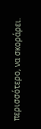περισσότερο, να σκοράρει.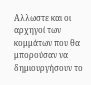Αλλωστε και οι αρχηγοί των κομμάτων που θα μπορούσαν να δημιουργήσουν το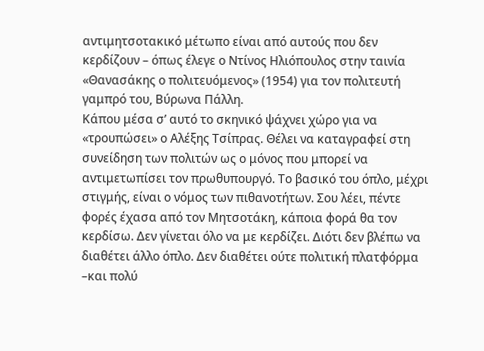αντιμητσοτακικό μέτωπο είναι από αυτούς που δεν κερδίζουν – όπως έλεγε ο Ντίνος Ηλιόπουλος στην ταινία «Θανασάκης ο πολιτευόμενος» (1954) για τον πολιτευτή γαμπρό του, Βύρωνα Πάλλη.
Κάπου μέσα σ’ αυτό το σκηνικό ψάχνει χώρο για να «τρουπώσει» ο Αλέξης Τσίπρας. Θέλει να καταγραφεί στη συνείδηση των πολιτών ως ο μόνος που μπορεί να αντιμετωπίσει τον πρωθυπουργό. Το βασικό του όπλο, μέχρι στιγμής, είναι ο νόμος των πιθανοτήτων. Σου λέει, πέντε φορές έχασα από τον Μητσοτάκη, κάποια φορά θα τον κερδίσω. Δεν γίνεται όλο να με κερδίζει. Διότι δεν βλέπω να διαθέτει άλλο όπλο. Δεν διαθέτει ούτε πολιτική πλατφόρμα –και πολύ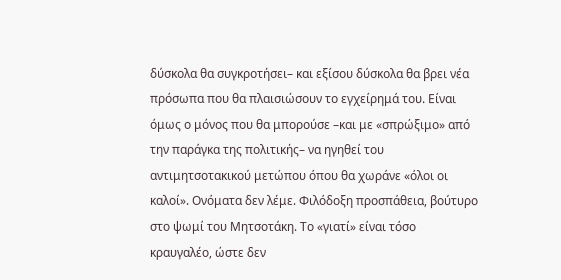δύσκολα θα συγκροτήσει– και εξίσου δύσκολα θα βρει νέα πρόσωπα που θα πλαισιώσουν το εγχείρημά του. Είναι όμως ο μόνος που θα μπορούσε –και με «σπρώξιμο» από την παράγκα της πολιτικής– να ηγηθεί του αντιμητσοτακικού μετώπου όπου θα χωράνε «όλοι οι καλοί». Ονόματα δεν λέμε. Φιλόδοξη προσπάθεια, βούτυρο στο ψωμί του Μητσοτάκη. Το «γιατί» είναι τόσο κραυγαλέο, ώστε δεν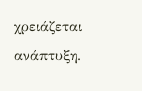χρειάζεται ανάπτυξη.